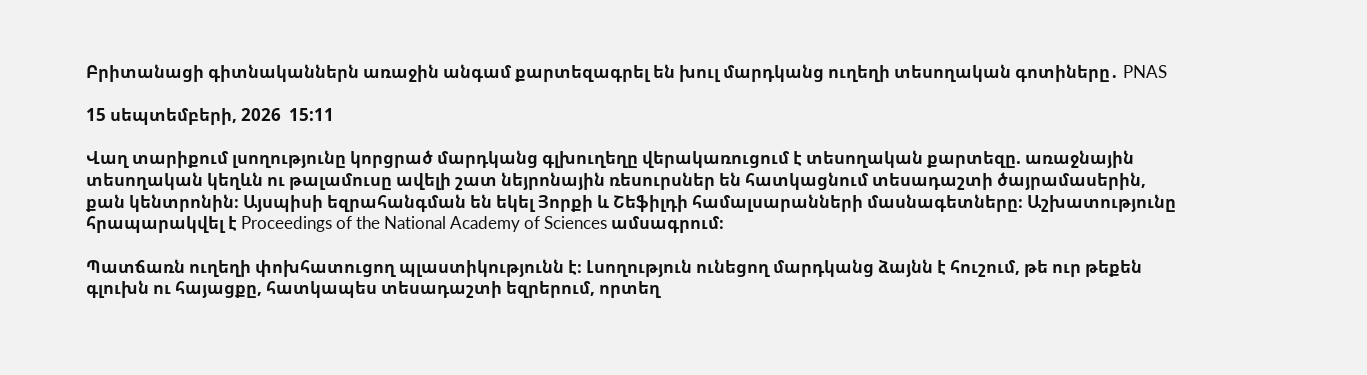Բրիտանացի գիտնականներն առաջին անգամ քարտեզագրել են խուլ մարդկանց ուղեղի տեսողական գոտիները․ PNAS

15 սեպտեմբերի, 2026  15:11

Վաղ տարիքում լսողությունը կորցրած մարդկանց գլխուղեղը վերակառուցում է տեսողական քարտեզը. առաջնային տեսողական կեղևն ու թալամուսը ավելի շատ նեյրոնային ռեսուրսներ են հատկացնում տեսադաշտի ծայրամասերին, քան կենտրոնին։ Այսպիսի եզրահանգման են եկել Յորքի և Շեֆիլդի համալսարանների մասնագետները։ Աշխատությունը հրապարակվել է Proceedings of the National Academy of Sciences ամսագրում։

Պատճառն ուղեղի փոխհատուցող պլաստիկությունն է։ Լսողություն ունեցող մարդկանց ձայնն է հուշում, թե ուր թեքեն գլուխն ու հայացքը, հատկապես տեսադաշտի եզրերում, որտեղ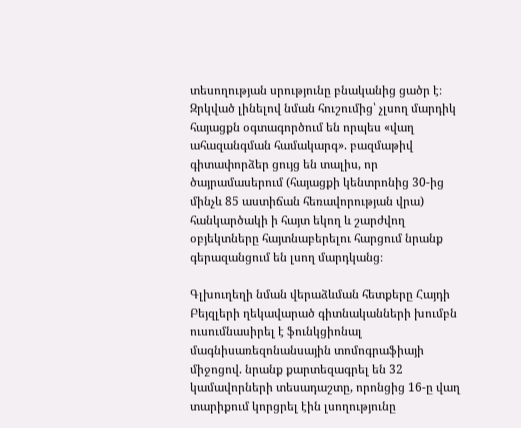տեսողության սրությունը բնականից ցածր է։ Զրկված լինելով նման հուշումից՝ չլսող մարդիկ հայացքն օգտագործում են որպես «վաղ ահազանգման համակարգ». բազմաթիվ գիտափորձեր ցույց են տալիս, որ ծայրամասերում (հայացքի կենտրոնից 30-ից մինչև 85 աստիճան հեռավորության վրա) հանկարծակի ի հայտ եկող և շարժվող օբյեկտները հայտնաբերելու հարցում նրանք գերազանցում են լսող մարդկանց։

Գլխուղեղի նման վերաձևման հետքերը Հայդի Բեյզլերի ղեկավարած գիտնականների խումբն ուսումնասիրել է ֆունկցիոնալ մագնիսառեզոնանսային տոմոգրաֆիայի միջոցով. նրանք քարտեզագրել են 32 կամավորների տեսադաշտը, որոնցից 16-ը վաղ տարիքում կորցրել էին լսողությունը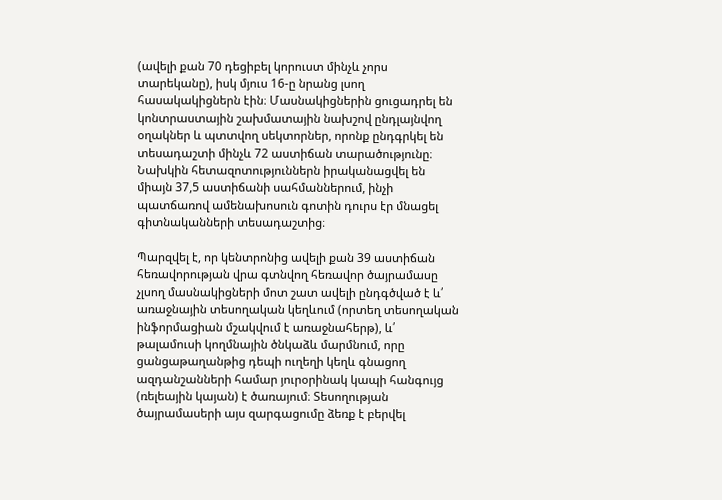(ավելի քան 70 դեցիբել կորուստ մինչև չորս տարեկանը), իսկ մյուս 16-ը նրանց լսող հասակակիցներն էին։ Մասնակիցներին ցուցադրել են կոնտրաստային շախմատային նախշով ընդլայնվող օղակներ և պտտվող սեկտորներ, որոնք ընդգրկել են տեսադաշտի մինչև 72 աստիճան տարածությունը։ Նախկին հետազոտություններն իրականացվել են միայն 37,5 աստիճանի սահմաններում, ինչի պատճառով ամենախոսուն գոտին դուրս էր մնացել գիտնականների տեսադաշտից։

Պարզվել է, որ կենտրոնից ավելի քան 39 աստիճան հեռավորության վրա գտնվող հեռավոր ծայրամասը չլսող մասնակիցների մոտ շատ ավելի ընդգծված է և՛ առաջնային տեսողական կեղևում (որտեղ տեսողական ինֆորմացիան մշակվում է առաջնահերթ), և՛ թալամուսի կողմնային ծնկաձև մարմնում, որը ցանցաթաղանթից դեպի ուղեղի կեղև գնացող ազդանշանների համար յուրօրինակ կապի հանգույց (ռելեային կայան) է ծառայում։ Տեսողության ծայրամասերի այս զարգացումը ձեռք է բերվել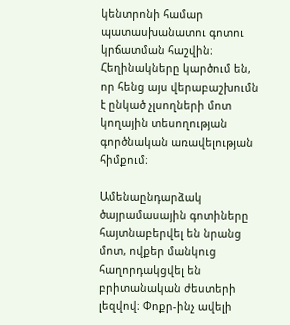կենտրոնի համար պատասխանատու գոտու կրճատման հաշվին։ Հեղինակները կարծում են, որ հենց այս վերաբաշխումն է ընկած չլսողների մոտ կողային տեսողության գործնական առավելության հիմքում։

Ամենաընդարձակ ծայրամասային գոտիները հայտնաբերվել են նրանց մոտ, ովքեր մանկուց հաղորդակցվել են բրիտանական ժեստերի լեզվով։ Փոքր-ինչ ավելի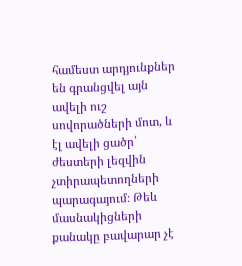համեստ արդյունքներ են գրանցվել այն ավելի ուշ սովորածների մոտ, և էլ ավելի ցածր՝ ժեստերի լեզվին չտիրապետողների պարագայում։ Թեև մասնակիցների քանակը բավարար չէ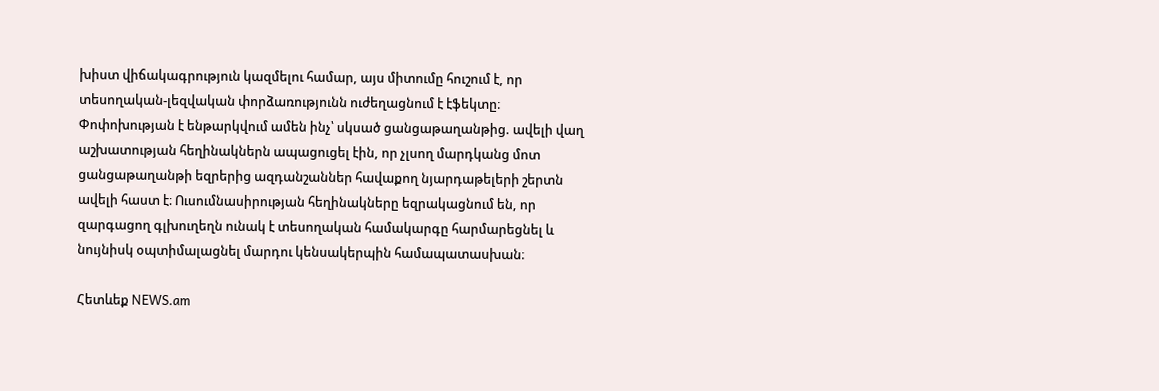խիստ վիճակագրություն կազմելու համար, այս միտումը հուշում է, որ տեսողական-լեզվական փորձառությունն ուժեղացնում է էֆեկտը։ Փոփոխության է ենթարկվում ամեն ինչ՝ սկսած ցանցաթաղանթից. ավելի վաղ աշխատության հեղինակներն ապացուցել էին, որ չլսող մարդկանց մոտ ցանցաթաղանթի եզրերից ազդանշաններ հավաքող նյարդաթելերի շերտն ավելի հաստ է։ Ուսումնասիրության հեղինակները եզրակացնում են, որ զարգացող գլխուղեղն ունակ է տեսողական համակարգը հարմարեցնել և նույնիսկ օպտիմալացնել մարդու կենսակերպին համապատասխան։

Հետևեք NEWS.am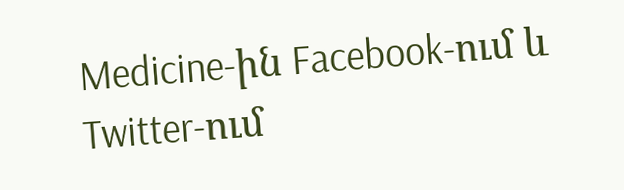Medicine-ին Facebook-ում և Twitter-ում